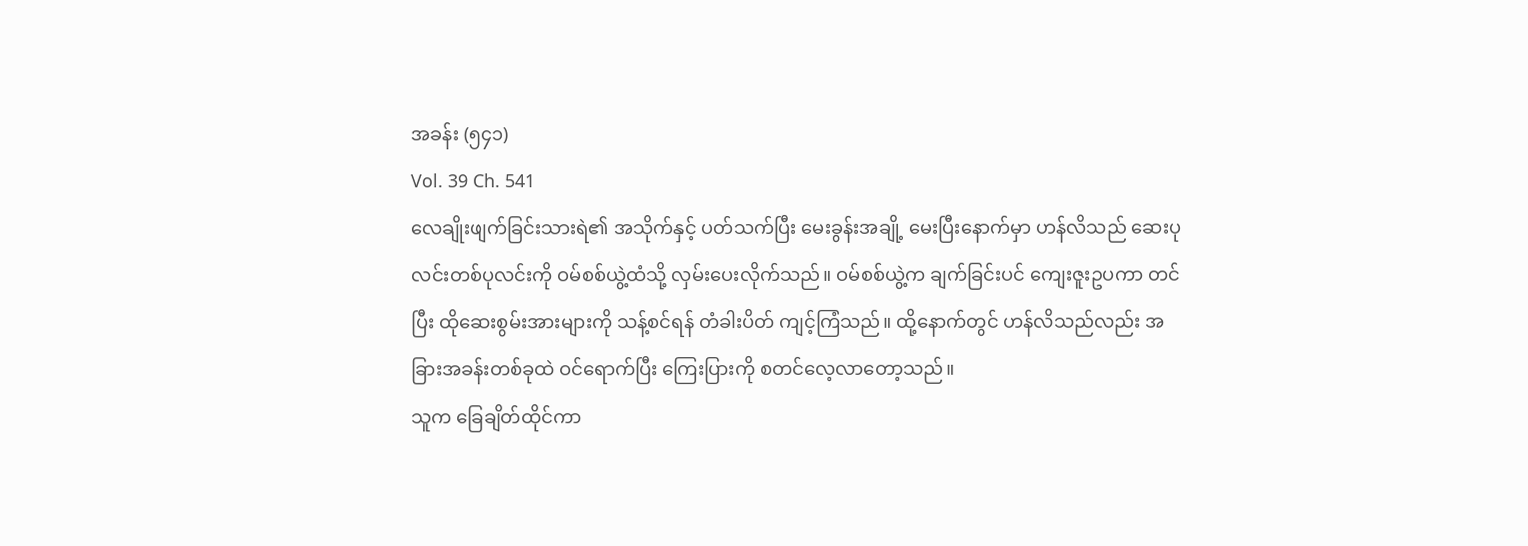အခန်း (၅၄၁)
Vol. 39 Ch. 541
လေချိုးဖျက်ခြင်းသားရဲ၏ အသိုက်နှင့် ပတ်သက်ပြီး မေးခွန်းအချို့ မေးပြီးနောက်မှာ ဟန်လိသည် ဆေးပုလင်းတစ်ပုလင်းကို ဝမ်စစ်ယွဲ့ထံသို့ လှမ်းပေးလိုက်သည်။ ဝမ်စစ်ယွဲ့က ချက်ခြင်းပင် ကျေးဇူးဥပကာ တင်ပြီး ထိုဆေးစွမ်းအားများကို သန့်စင်ရန် တံခါးပိတ် ကျင့်ကြံသည်။ ထို့နောက်တွင် ဟန်လိသည်လည်း အခြားအခန်းတစ်ခုထဲ ဝင်ရောက်ပြီး ကြေးပြားကို စတင်လေ့လာတော့သည်။
သူက ခြေချိတ်ထိုင်ကာ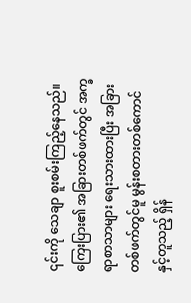၎င်းကို သေချာ စူးစမ်းကြည့်နေသည်။ ကြေးပြား၏ အခြားတစ်ဖက်တွင် အက္ခရာစာသာများ ရေးသားထားပြီး အခြားတစ်ဖက်တွင်မူ မွန်းစတားတစ်ကောင်နှင့်တူသည့် ရှိန်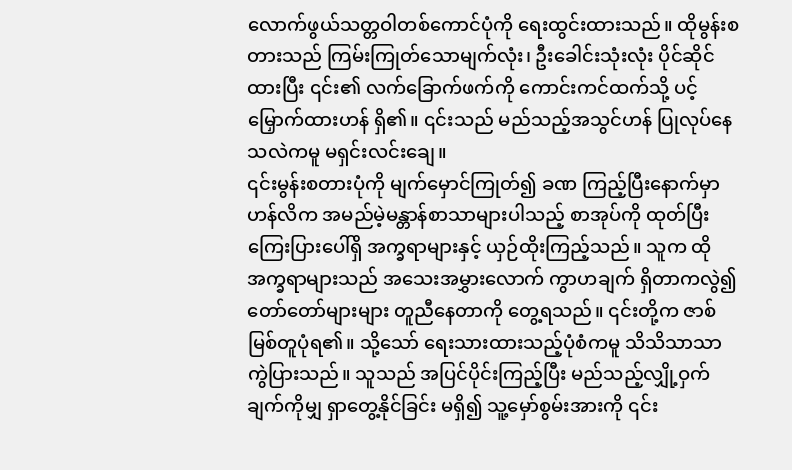လောက်ဖွယ်သတ္တဝါတစ်ကောင်ပုံကို ရေးထွင်းထားသည်။ ထိုမွန်းစတားသည် ကြမ်းကြုတ်သောမျက်လုံး၊ ဦးခေါင်းသုံးလုံး ပိုင်ဆိုင်ထားပြီး ၎င်း၏ လက်ခြောက်ဖက်ကို ကောင်းကင်ထက်သို့ ပင့်မြှောက်ထားဟန် ရှိ၏။ ၎င်းသည် မည်သည့်အသွင်ဟန် ပြုလုပ်နေသလဲကမူ မရှင်းလင်းချေ။
၎င်းမွန်းစတားပုံကို မျက်မှောင်ကြုတ်၍ ခဏ ကြည့်ပြီးနောက်မှာ ဟန်လိက အမည်မဲ့မန္တာန်စာသာများပါသည့် စာအုပ်ကို ထုတ်ပြီး ကြေးပြားပေါ်ရှိ အက္ခရာများနှင့် ယှဉ်ထိုးကြည့်သည်။ သူက ထိုအက္ခရာများသည် အသေးအမွှားလောက် ကွာဟချက် ရှိတာကလွဲ၍ တော်တော်များများ တူညီနေတာကို တွေ့ရသည်။ ၎င်းတို့က ဇာစ်မြစ်တူပုံရ၏။ သို့သော် ရေးသားထားသည့်ပုံစံကမူ သိသိသာသာ ကွဲပြားသည်။ သူသည် အပြင်ပိုင်းကြည့်ပြီး မည်သည့်လျှို့ဝှက်ချက်ကိုမျှ ရှာတွေ့နိုင်ခြင်း မရှိ၍ သူ့မှော်စွမ်းအားကို ၎င်း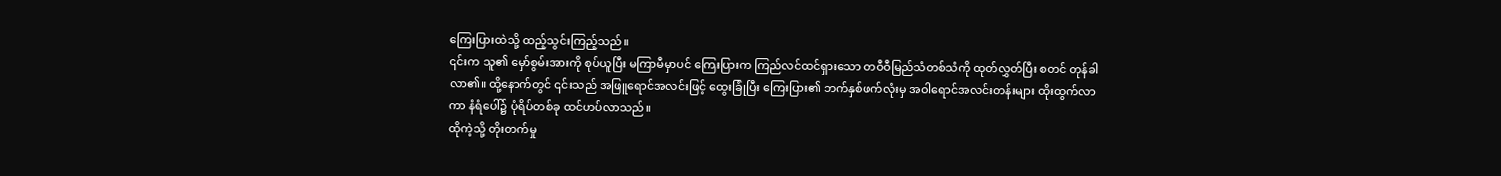ကြေးပြားထဲသို့ ထည့်သွင်းကြည့်သည်။
၎င်းက သူ၏ မှော်စွမ်းအားကို စုပ်ယူပြီး မကြာမီမှာပင် ကြေးပြားက ကြည်လင်ထင်ရှားသော တဝီဝီမြည်သံတစ်သံကို ထုတ်လွှတ်ပြီး စတင် တုန်ခါလာ၏။ ထို့နောက်တွင် ၎င်းသည် အဖြူရောင်အလင်းဖြင့် ထွေးခြုံပြီး ကြေးပြား၏ ဘက်နှစ်ဖက်လုံးမှ အဝါရောင်အလင်းတန်းများ ထိုးထွက်လာကာ နံရံပေါ်၌ ပုံရိပ်တစ်ခု ထင်ဟပ်လာသည်။
ထိုကဲ့သို့ တိုးတက်မှု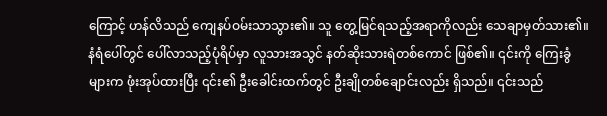ကြောင့် ဟန်လိသည် ကျေနပ်ဝမ်းသာသွား၏။ သူ တွေ့မြင်ရသည့်အရာကိုလည်း သေချာမှတ်သား၏။ နံရံပေါ်တွင် ပေါ်လာသည့်ပုံရိပ်မှာ လူသားအသွင် နတ်ဆိုးသားရဲတစ်ကောင် ဖြစ်၏။ ၎င်းကို ကြေးခွံများက ဖုံးအုပ်ထားပြီး ၎င်း၏ ဦးခေါင်းထက်တွင် ဦးချိုတစ်ချောင်းလည်း ရှိသည်။ ၎င်းသည်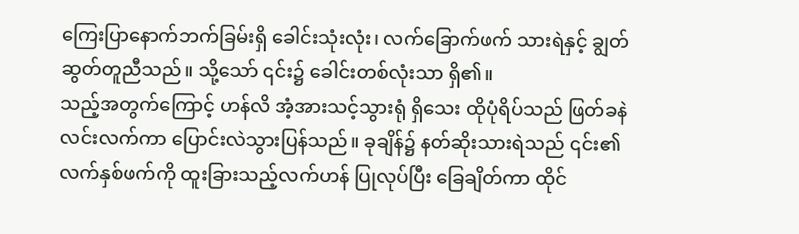ကြေးပြာနောက်ဘက်ခြမ်းရှိ ခေါင်းသုံးလုံး၊ လက်ခြောက်ဖက် သားရဲနှင့် ချွတ်ဆွတ်တူညီသည်။ သို့သော် ၎င်း၌ ခေါင်းတစ်လုံးသာ ရှိ၏။
သည့်အတွက်ကြောင့် ဟန်လိ အံ့အားသင့်သွားရုံ ရှိသေး ထိုပုံရိပ်သည် ဖြတ်ခနဲ လင်းလက်ကာ ပြောင်းလဲသွားပြန်သည်။ ခုချိန်၌ နတ်ဆိုးသားရဲသည် ၎င်း၏လက်နှစ်ဖက်ကို ထူးခြားသည့်လက်ဟန် ပြုလုပ်ပြီး ခြေချိတ်ကာ ထိုင်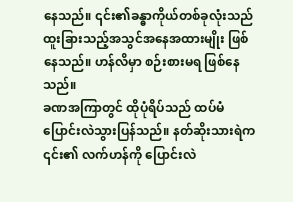နေသည်။ ၎င်း၏ခန္ဓာကိုယ်တစ်ခုလုံးသည် ထူးခြားသည့်အသွင်အနေအထားမျိုး ဖြစ်နေသည်။ ဟန်လိမှာ စဉ်းစားမရ ဖြစ်နေသည်။
ခဏအကြာတွင် ထိုပုံရိပ်သည် ထပ်မံ ပြောင်းလဲသွားပြန်သည်။ နတ်ဆိုးသားရဲက ၎င်း၏ လက်ဟန်ကို ပြောင်းလဲ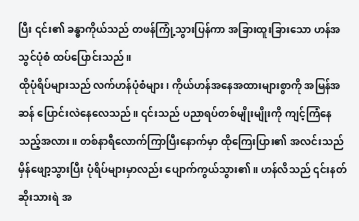ပြီး ၎င်း၏ ခန္ဓာကိုယ်သည် တဖန်ကြုံ့သွားပြန်ကာ အခြားထူးခြားသော ဟန်အသွင်ပုံစံ ထပ်ပြောင်းသည်။
ထိုပုံရိပ်များသည် လက်ဟန်ပုံစံများ၊ ကိုယ်ဟန်အနေအထားများစွာကို အမြန်အဆန် ပြောင်းလဲနေလေသည်။ ၎င်းသည် ပညာရပ်တစ်မျိုးမျိုးကို ကျင့်ကြံနေသည့်အလား။ တစ်နာရီလောက်ကြာပြီးနောက်မှာ ထိုကြေးပြား၏ အလင်းသည် မှိန်ဖျော့သွားပြီး ပုံရိပ်များမှာလည်း ပျောက်ကွယ်သွား၏။ ဟန်လိသည် ၎င်းနတ်ဆိုးသားရဲ အ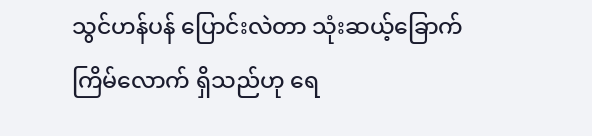သွင်ဟန်ပန် ပြောင်းလဲတာ သုံးဆယ့်ခြောက်ကြိမ်လောက် ရှိသည်ဟု ရေ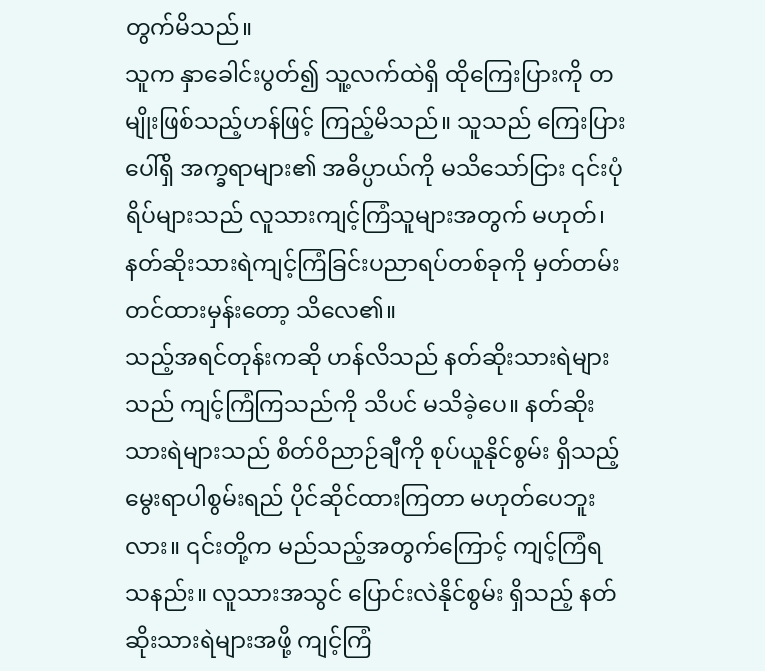တွက်မိသည်။
သူက နှာခေါင်းပွတ်၍ သူ့လက်ထဲရှိ ထိုကြေးပြားကို တမျိုးဖြစ်သည့်ဟန်ဖြင့် ကြည့်မိသည်။ သူသည် ကြေးပြားပေါ်ရှိ အက္ခရာများ၏ အဓိပ္ပာယ်ကို မသိသော်ငြား ၎င်းပုံရိပ်များသည် လူသားကျင့်ကြံသူများအတွက် မဟုတ်၊ နတ်ဆိုးသားရဲကျင့်ကြံခြင်းပညာရပ်တစ်ခုကို မှတ်တမ်းတင်ထားမှန်းတော့ သိလေ၏။
သည့်အရင်တုန်းကဆို ဟန်လိသည် နတ်ဆိုးသားရဲများသည် ကျင့်ကြံကြသည်ကို သိပင် မသိခဲ့ပေ။ နတ်ဆိုးသားရဲများသည် စိတ်ဝိညာဉ်ချီကို စုပ်ယူနိုင်စွမ်း ရှိသည့် မွေးရာပါစွမ်းရည် ပိုင်ဆိုင်ထားကြတာ မဟုတ်ပေဘူးလား။ ၎င်းတို့က မည်သည့်အတွက်ကြောင့် ကျင့်ကြံရသနည်း။ လူသားအသွင် ပြောင်းလဲနိုင်စွမ်း ရှိသည့် နတ်ဆိုးသားရဲများအဖို့ ကျင့်ကြံ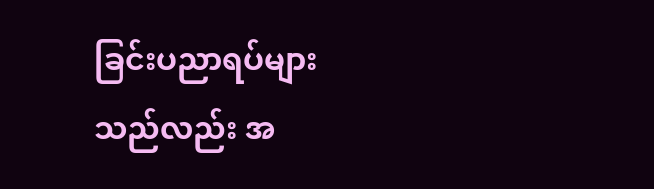ခြင်းပညာရပ်များသည်လည်း အ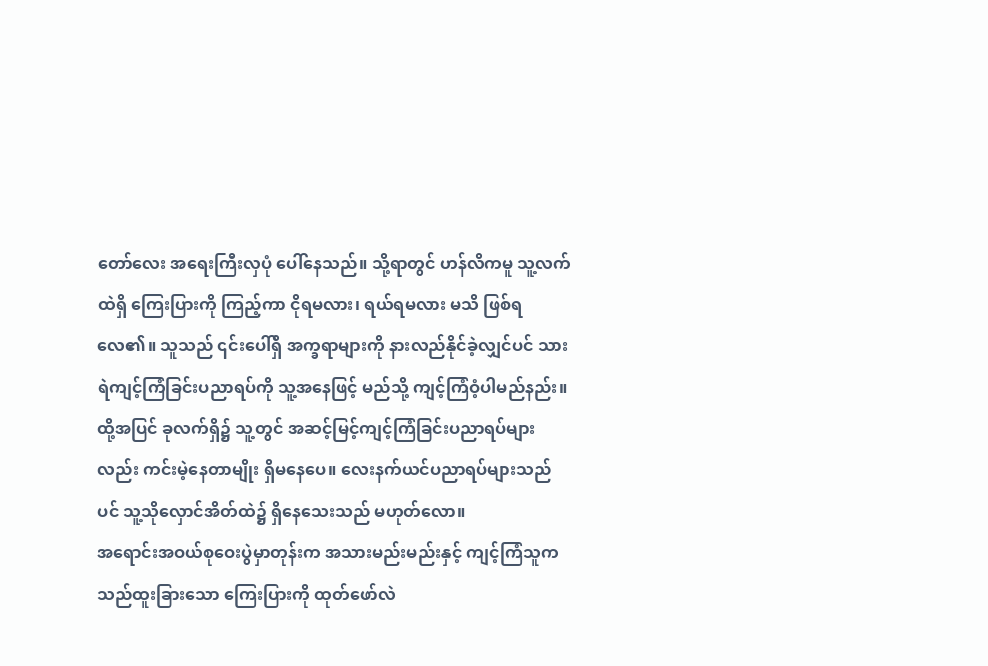တော်လေး အရေးကြီးလှပုံ ပေါ်နေသည်။ သို့ရာတွင် ဟန်လိကမူ သူ့လက်ထဲရှိ ကြေးပြားကို ကြည့်ကာ ငိုရမလား၊ ရယ်ရမလား မသိ ဖြစ်ရလေ၏။ သူသည် ၎င်းပေါ်ရှိ အက္ခရာများကို နားလည်နိုင်ခဲ့လျှင်ပင် သားရဲကျင့်ကြံခြင်းပညာရပ်ကို သူ့အနေဖြင့် မည်သို့ ကျင့်ကြံဝံ့ပါမည်နည်း။ ထို့အပြင် ခုလက်ရှိ၌ သူ့တွင် အဆင့်မြင့်ကျင့်ကြံခြင်းပညာရပ်များလည်း ကင်းမဲ့နေတာမျိုး ရှိမနေပေ။ လေးနက်ယင်ပညာရပ်များသည်ပင် သူ့သိုလှောင်အိတ်ထဲ၌ ရှိနေသေးသည် မဟုတ်လော။
အရောင်းအဝယ်စုဝေးပွဲမှာတုန်းက အသားမည်းမည်းနှင့် ကျင့်ကြံသူက သည်ထူးခြားသော ကြေးပြားကို ထုတ်ဖော်လဲ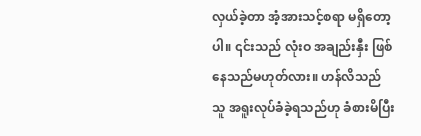လှယ်ခဲ့တာ အံ့အားသင့်စရာ မရှိတော့ပါ။ ၎င်းသည် လုံးဝ အချည်းနှီး ဖြစ်နေသည်မဟုတ်လား။ ဟန်လိသည် သူ အရူးလုပ်ခံခဲ့ရသည်ဟု ခံစားမိပြီး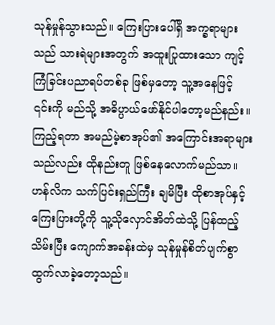သုန်မှုန်သွားသည်။ ကြေးပြားပေါ်ရှိ အက္ခရာများသည် သားရဲများအတွက် အထူးပြုထားသော ကျင့်ကြံခြင်းပညာရပ်တစ်ခု ဖြစ်မှတော့ သူ့အနေဖြင့် ၎င်းကို မည်သို့ အဓိပ္ပာယ်ဖော်နိုင်ပါတော့မည်နည်း။ ကြည့်ရတာ အမည်မဲ့စာအုပ်၏ အကြောင်းအရာများသည်လည်း ထိုနည်းတူ ဖြစ်နေလောက်မည်သာ။
ဟန်လိက သက်ပြင်းရှည်ကြီး ချမိပြီး ထိုစာအုပ်နှင့် ကြေးပြားတို့ကို သူ့သိုလှောင်အိတ်ထဲသို့ ပြန်ထည့်သိမ်းပြီး ကျောက်အခန်းထဲမှ သုန်မှုန်စိတ်ပျက်စွာ ထွက်လာခဲ့တော့သည်။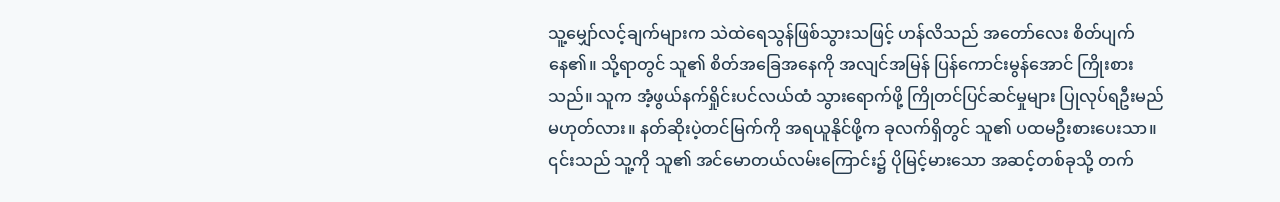သူ့မျှော်လင့်ချက်များက သဲထဲရေသွန်ဖြစ်သွားသဖြင့် ဟန်လိသည် အတော်လေး စိတ်ပျက်နေ၏။ သို့ရာတွင် သူ၏ စိတ်အခြေအနေကို အလျင်အမြန် ပြန်ကောင်းမွန်အောင် ကြိုးစားသည်။ သူက အံ့ဖွယ်နက်ရှိုင်းပင်လယ်ထံ သွားရောက်ဖို့ ကြိုတင်ပြင်ဆင်မှုများ ပြုလုပ်ရဦးမည် မဟုတ်လား။ နတ်ဆိုးပဲ့တင်မြက်ကို အရယူနိုင်ဖို့က ခုလက်ရှိတွင် သူ၏ ပထမဦးစားပေးသာ။ ၎င်းသည် သူ့ကို သူ၏ အင်မောတယ်လမ်းကြောင်း၌ ပိုမြင့်မားသော အဆင့်တစ်ခုသို့ တက်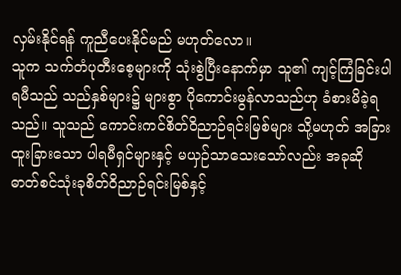လှမ်းနိုင်ရန် ကူညီပေးနိုင်မည် မဟုတ်လော။
သူက သက်တံပုတီးစေ့များကို သုံးစွဲပြီးနောက်မှာ သူ၏ ကျင့်ကြံခြင်းပါရမီသည် သည်နှစ်များ၌ များစွာ ပိုကောင်းမွန်လာသည်ဟု ခံစားမိခဲ့ရသည်။ သူသည် ကောင်းကင်စိတ်ဝိညာဉ်ရင်းမြစ်များ သို့မဟုတ် အခြားထူးခြားသော ပါရမီရှင်များနှင့် မယှဉ်သာသေးသော်လည်း အခုဆို ဓာတ်စင်သုံးခုစိတ်ဝိညာဉ်ရင်းမြစ်နှင့်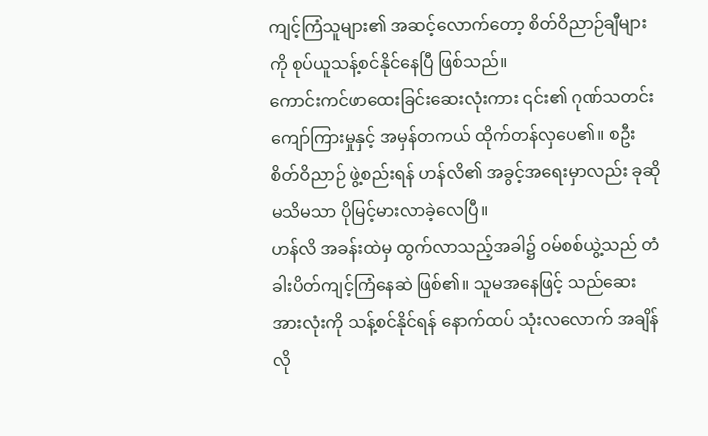ကျင့်ကြံသူများ၏ အဆင့်လောက်တော့ စိတ်ဝိညာဉ်ချီများကို စုပ်ယူသန့်စင်နိုင်နေပြီ ဖြစ်သည်။
ကောင်းကင်ဖာထေးခြင်းဆေးလုံးကား ၎င်း၏ ဂုဏ်သတင်းကျော်ကြားမှုနှင့် အမှန်တကယ် ထိုက်တန်လှပေ၏။ စဦးစိတ်ဝိညာဉ် ဖွဲ့စည်းရန် ဟန်လိ၏ အခွင့်အရေးမှာလည်း ခုဆို မသိမသာ ပိုမြင့်မားလာခဲ့လေပြီ။
ဟန်လိ အခန်းထဲမှ ထွက်လာသည့်အခါ၌ ဝမ်စစ်ယွဲ့သည် တံခါးပိတ်ကျင့်ကြံနေဆဲ ဖြစ်၏။ သူမအနေဖြင့် သည်ဆေးအားလုံးကို သန့်စင်နိုင်ရန် နောက်ထပ် သုံးလလောက် အချိန်လို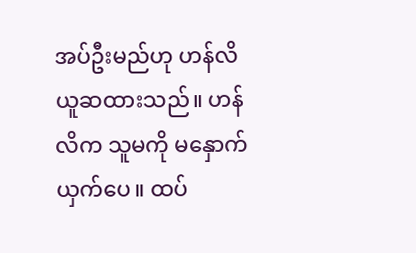အပ်ဦးမည်ဟု ဟန်လိ ယူဆထားသည်။ ဟန်လိက သူမကို မနှောက်ယှက်ပေ။ ထပ်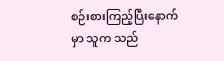စဉ်းစားကြည့်ပြီးနောက်မှာ သူက သည်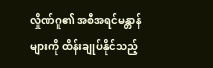လှိုဏ်ဂူ၏ အစီအရင်မန္တာန်များကို ထိန်းချုပ်နိုင်သည့်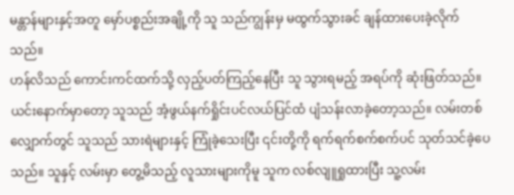မန္တာန်များနှင့်အတူ မှော်ပစ္စည်းအချို့ကို သူ သည်ကျွန်းမှ မထွက်သွားခင် ချန်ထားပေးခဲ့လိုက်သည်။
ဟန်လိသည် ကောင်းကင်ထက်သို့ လှည့်ပတ်ကြည့်နေပြီး သူ သွားရမည့် အရပ်ကို ဆုံးဖြတ်သည်။ ယင်းနောက်မှာတော့ သူသည် အံ့ဖွယ်နက်ရှိုင်းပင်လယ်ပြင်ထံ ပျံသန်းလာခဲ့တော့သည်။ လမ်းတစ်လျှောက်တွင် သူသည် သားရဲများနှင့် ကြုံခဲ့သေးပြီး ၎င်းတို့ကို ရက်ရက်စက်စက်ပင် သုတ်သင်ခဲ့ပေသည်။ သူနှင့် လမ်းမှာ တွေ့မိသည့် လူသားများကိုမူ သူက လစ်လျူရှုထားပြီး သူ့လမ်း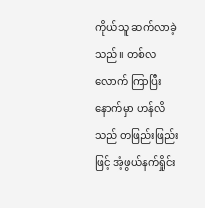ကိုယ်သူ ဆက်လာခဲ့သည်။ တစ်လလောက် ကြာပြီးနောက်မှာ ဟန်လိသည် တဖြည်းဖြည်းဖြင့် အံ့ဖွယ်နက်ရှိုင်း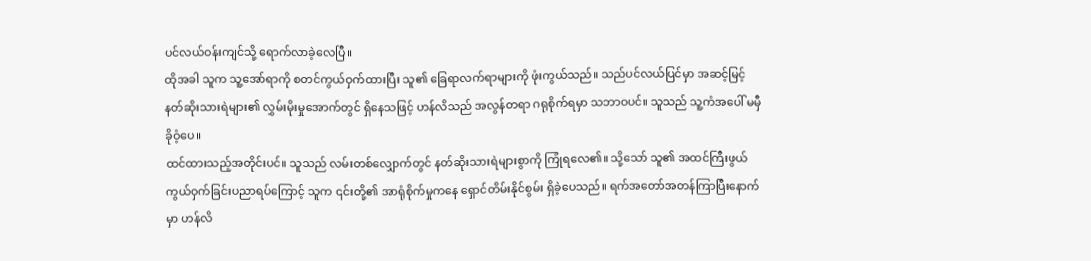ပင်လယ်ဝန်းကျင်သို့ ရောက်လာခဲ့လေပြီ။
ထိုအခါ သူက သူ့အော်ရာကို စတင်ကွယ်ဝှက်ထားပြီး သူ၏ ခြေရာလက်ရာများကို ဖုံးကွယ်သည်။ သည်ပင်လယ်ပြင်မှာ အဆင့်မြင့်နတ်ဆိုးသားရဲများ၏ လွှမ်းမိုးမှုအောက်တွင် ရှိနေသဖြင့် ဟန်လိသည် အလွန်တရာ ဂရုစိုက်ရမှာ သဘာဝပင်။ သူသည် သူ့ကံအပေါ် မမှီခိုဝံ့ပေ။
ထင်ထားသည့်အတိုင်းပင်။ သူသည် လမ်းတစ်လျှောက်တွင် နတ်ဆိုးသားရဲများစွာကို ကြုံရလေ၏။ သို့သော် သူ၏ အထင်ကြီးဖွယ် ကွယ်ဝှက်ခြင်းပညာရပ်ကြောင့် သူက ၎င်းတို့၏ အာရုံစိုက်မှုကနေ ရှောင်တိမ်းနိုင်စွမ်း ရှိခဲ့ပေသည်။ ရက်အတော်အတန်ကြာပြီးနောက်မှာ ဟန်လိ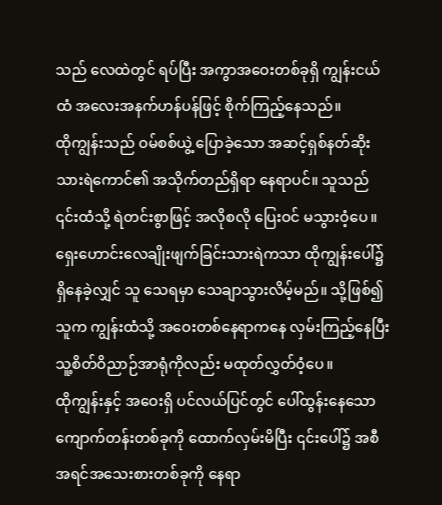သည် လေထဲတွင် ရပ်ပြီး အကွာအဝေးတစ်ခုရှိ ကျွန်းငယ်ထံ အလေးအနက်ဟန်ပန်ဖြင့် စိုက်ကြည့်နေသည်။
ထိုကျွန်းသည် ဝမ်စစ်ယွဲ့ ပြောခဲ့သော အဆင့်ရှစ်နတ်ဆိုးသားရဲကောင်၏ အသိုက်တည်ရှိရာ နေရာပင်။ သူသည် ၎င်းထံသို့ ရဲတင်းစွာဖြင့် အလိုစလို ပြေးဝင် မသွားဝံ့ပေ။ ရှေးဟောင်းလေချိုးဖျက်ခြင်းသားရဲကသာ ထိုကျွန်းပေါ်၌ ရှိနေခဲ့လျှင် သူ သေရမှာ သေချာသွားလိမ့်မည်။ သို့ဖြစ်၍ သူက ကျွန်းထံသို့ အဝေးတစ်နေရာကနေ လှမ်းကြည့်နေပြီး သူ့စိတ်ဝိညာဉ်အာရုံကိုလည်း မထုတ်လွှတ်ဝံ့ပေ။
ထိုကျွန်းနှင့် အဝေးရှိ ပင်လယ်ပြင်တွင် ပေါ်ထွန်းနေသော ကျောက်တန်းတစ်ခုကို ထောက်လှမ်းမိပြီး ၎င်းပေါ်၌ အစီအရင်အသေးစားတစ်ခုကို နေရာ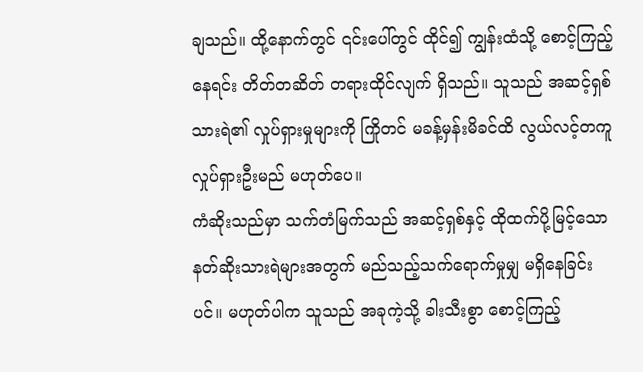ချသည်။ ထို့နောက်တွင် ၎င်းပေါ်တွင် ထိုင်၍ ကျွန်းထံသို့ စောင့်ကြည့်နေရင်း တိတ်တဆိတ် တရားထိုင်လျက် ရှိသည်။ သူသည် အဆင့်ရှစ်သားရဲ၏ လှုပ်ရှားမှုများကို ကြိုတင် မခန့်မှန်းမိခင်ထိ လွယ်လင့်တကူ လှုပ်ရှားဦးမည် မဟုတ်ပေ။
ကံဆိုးသည်မှာ သက်တံမြက်သည် အဆင့်ရှစ်နှင့် ထိုထက်ပို့မြင့်သော နတ်ဆိုးသားရဲများအတွက် မည်သည့်သက်ရောက်မှုမျှ မရှိနေခြင်းပင်။ မဟုတ်ပါက သူသည် အခုကဲ့သို့ ခါးသီးစွာ စောင့်ကြည့်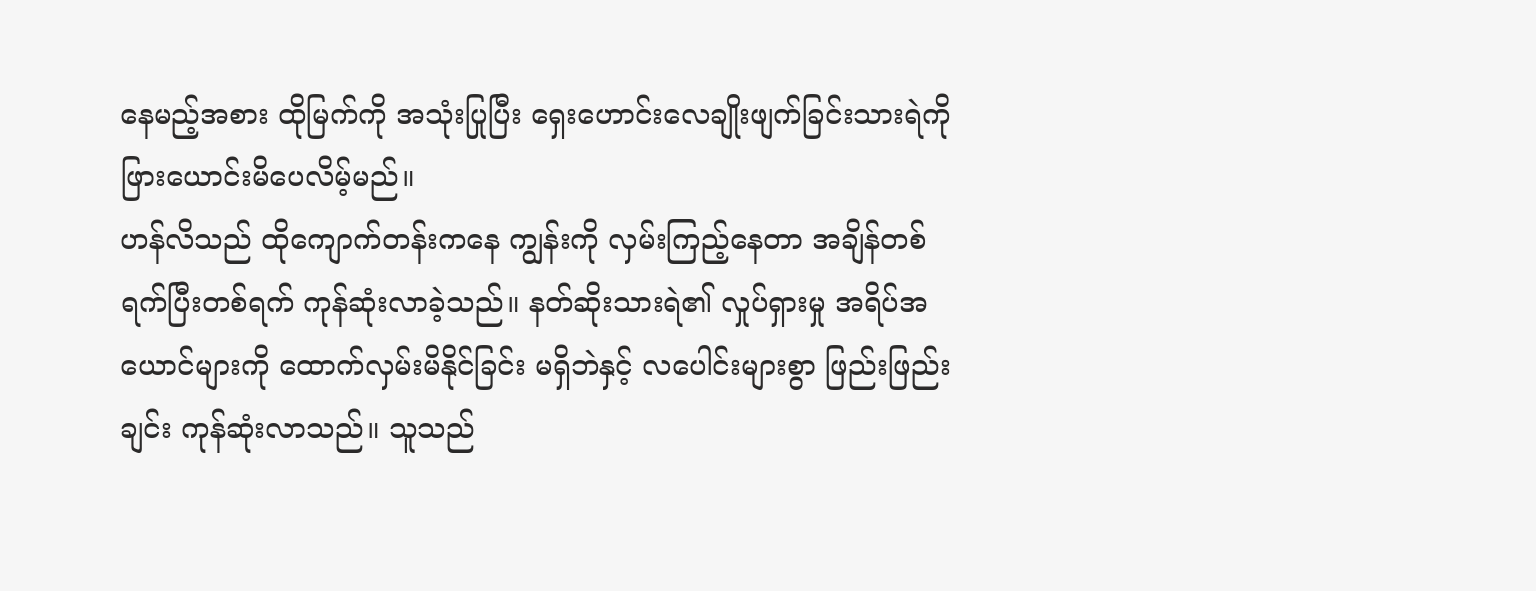နေမည့်အစား ထိုမြက်ကို အသုံးပြုပြီး ရှေးဟောင်းလေချိုးဖျက်ခြင်းသားရဲကို ဖြားယောင်းမိပေလိမ့်မည်။
ဟန်လိသည် ထိုကျောက်တန်းကနေ ကျွန်းကို လှမ်းကြည့်နေတာ အချိန်တစ်ရက်ပြီးတစ်ရက် ကုန်ဆုံးလာခဲ့သည်။ နတ်ဆိုးသားရဲ၏ လှုပ်ရှားမှု အရိပ်အယောင်များကို ထောက်လှမ်းမိနိုင်ခြင်း မရှိဘဲနှင့် လပေါင်းများစွာ ဖြည်းဖြည်းချင်း ကုန်ဆုံးလာသည်။ သူသည်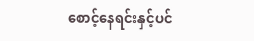စောင့်နေရင်းနှင့်ပင်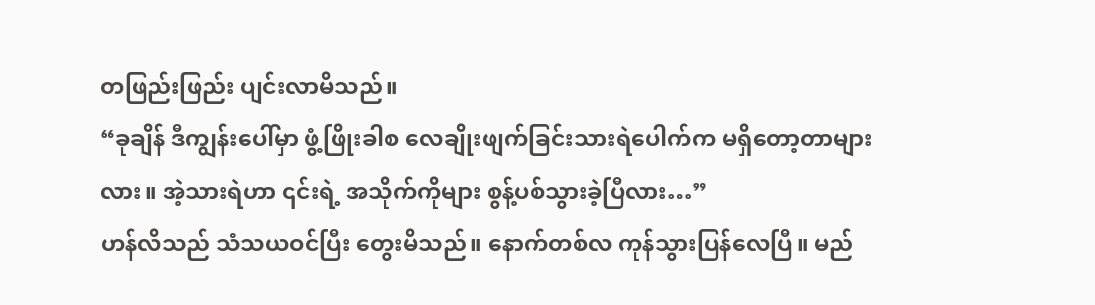တဖြည်းဖြည်း ပျင်းလာမိသည်။
“ခုချိန် ဒီကျွန်းပေါ်မှာ ဖွံ့ဖြိုးခါစ လေချိုးဖျက်ခြင်းသားရဲပေါက်က မရှိတော့တာများလား။ အဲ့သားရဲဟာ ၎င်းရဲ့ အသိုက်ကိုများ စွန့်ပစ်သွားခဲ့ပြီလား…”
ဟန်လိသည် သံသယဝင်ပြီး တွေးမိသည်။ နောက်တစ်လ ကုန်သွားပြန်လေပြီ။ မည်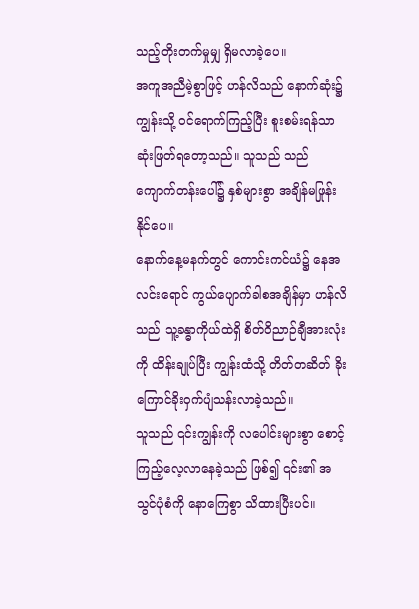သည့်တိုးတက်မှုမျှ ရှိမလာခဲ့ပေ။
အကူအညီမဲ့စွာဖြင့် ဟန်လိသည် နောက်ဆုံး၌ ကျွန်းသို့ ဝင်ရောက်ကြည့်ပြီး စူးစမ်းရန်သာ ဆုံးဖြတ်ရတော့သည်။ သူသည် သည်ကျောက်တန်းပေါ်၌ နှစ်များစွာ အချိန်မဖြုန်းနိုင်ပေ။
နောက်နေ့မနက်တွင် ကောင်းကင်ယံ၌ နေအလင်းရောင် ကွယ်ပျောက်ခါစအချိန်မှာ ဟန်လိသည် သူ့ခန္ဓာကိုယ်ထဲရှိ စိတ်ဝိညာဉ်ချီအားလုံးကို ထိန်းချုပ်ပြီး ကျွန်းထံသို့ တိတ်တဆိတ် ခိုးကြောင်ခိုးဝှက်ပျံသန်းလာခဲ့သည်။
သူသည် ၎င်းကျွန်းကို လပေါင်းများစွာ စောင့်ကြည့်လေ့လာနေခဲ့သည် ဖြစ်၍ ၎င်း၏ အသွင်ပုံစံကို နောကြေစွာ သိထားပြီးပင်။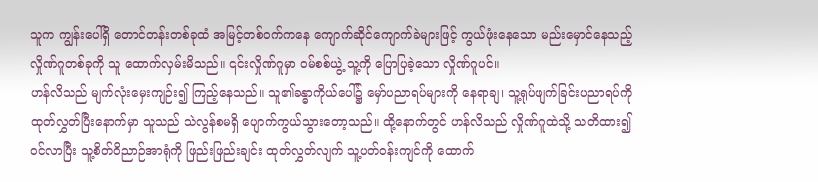သူက ကျွန်းပေါ်ရှိ တောင်တန်းတစ်ခုထံ အမြင့်တစ်ဝက်ကနေ ကျောက်ဆိုင်ကျောက်ခဲများဖြင့် ကွယ်ဖုံးနေသော မည်းမှောင်နေသည့်လှိုဏ်ဂူတစ်ခုကို သူ ထောက်လှမ်းမိသည်။ ၎င်းလှိုဏ်ဂူမှာ ဝမ်စစ်ယွဲ့ သူ့ကို ပြောပြခဲ့သော လှိုဏ်ဂူပင်။
ဟန်လိသည် မျက်လုံးမှေးကျဉ်း၍ ကြည့်နေသည်။ သူ၏ခန္ဓာကိုယ်ပေါ်၌ မှော်ပညာရပ်များကို နေရာချ၊ သူ့ရုပ်ဖျက်ခြင်းပညာရပ်ကို ထုတ်လွှတ်ပြီးနောက်မှာ သူသည် သဲလွန်စမရှိ ပျောက်ကွယ်သွားတော့သည်။ ထို့နောက်တွင် ဟန်လိသည် လှိုဏ်ဂူထဲသို့ သတိထား၍ ဝင်လာပြီး သူ့စိတ်ဝိညာဉ်အာရုံကို ဖြည်းဖြည်းချင်း ထုတ်လွှတ်လျက် သူ့ပတ်ဝန်းကျင်ကို ထောက်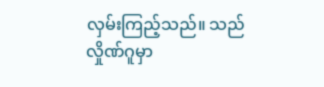လှမ်းကြည့်သည်။ သည်လှိုဏ်ဂူမှာ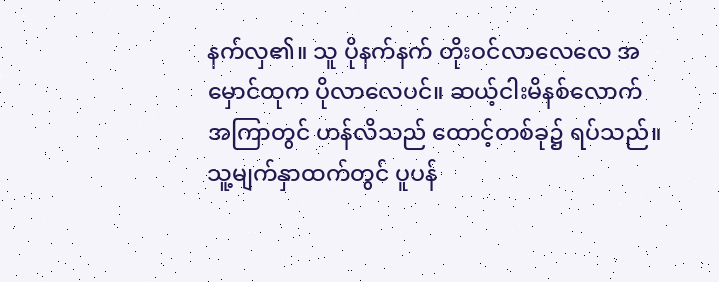နက်လှ၏။ သူ ပိုနက်နက် တိုးဝင်လာလေလေ အမှောင်ထုက ပိုလာလေပင်။ ဆယ့်ငါးမိနစ်လောက် အကြာတွင် ဟန်လိသည် ထောင့်တစ်ခု၌ ရပ်သည်။ သူ့မျက်နှာထက်တွင် ပူပန်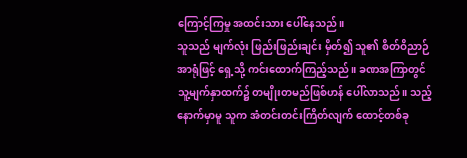ကြောင့်ကြမှု အထင်းသား ပေါ်နေသည်။
သူသည် မျက်လုံး ဖြည်းဖြည်းချင်း မှိတ်၍ သူ၏ စိတ်ဝိညာဉ်အာရုံဖြင့် ရှေ့သို့ ကင်းထောက်ကြည့်သည်။ ခဏအကြာတွင် သူ့မျက်နှာထက်၌ တမျိုးတမည်ဖြစ်ဟန် ပေါ်လာသည်။ သည့်နောက်မှာမူ သူက အံတင်းတင်းကြိတ်လျက် ထောင့်တစ်ခု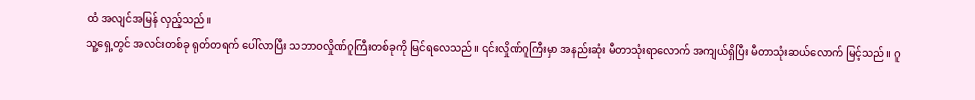ထံ အလျင်အမြန် လှည့်သည်။
သူ့ရှေ့တွင် အလင်းတစ်ခု ရုတ်တရက် ပေါ်လာပြီး သဘာဝလှိုဏ်ဂူကြီးတစ်ခုကို မြင်ရလေသည်။ ၎င်းလှိုဏ်ဂူကြီးမှာ အနည်းဆုံး မီတာသုံးရာလောက် အကျယ်ရှိပြီး မီတာသုံးဆယ်လောက် မြင့်သည်။ ဂူ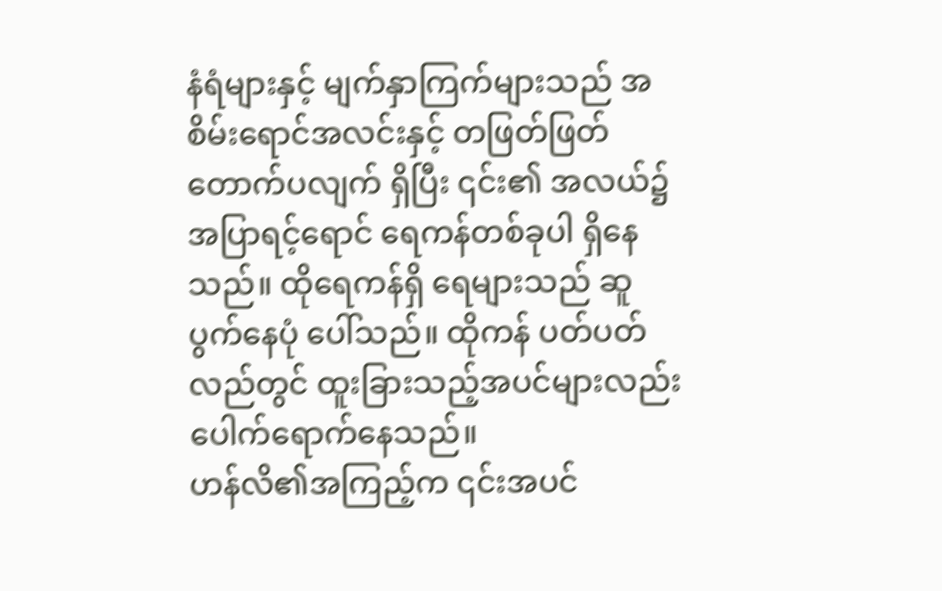နံရံများနှင့် မျက်နှာကြက်များသည် အစိမ်းရောင်အလင်းနှင့် တဖြတ်ဖြတ် တောက်ပလျက် ရှိပြီး ၎င်း၏ အလယ်၌ အပြာရင့်ရောင် ရေကန်တစ်ခုပါ ရှိနေသည်။ ထိုရေကန်ရှိ ရေများသည် ဆူပွက်နေပုံ ပေါ်သည်။ ထိုကန် ပတ်ပတ်လည်တွင် ထူးခြားသည့်အပင်များလည်း ပေါက်ရောက်နေသည်။
ဟန်လိ၏အကြည့်က ၎င်းအပင်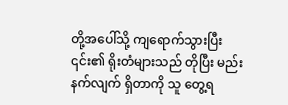တို့အပေါ်သို့ ကျရောက်သွားပြီး ၎င်း၏ ရိုးတံများသည် တိုပြီး မည်းနက်လျက် ရှိတာကို သူ တွေ့ရ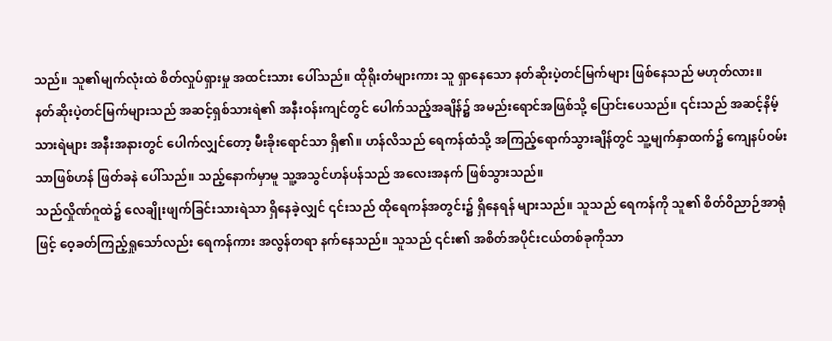သည်။ သူ၏မျက်လုံးထဲ စိတ်လှုပ်ရှားမှု အထင်းသား ပေါ်သည်။ ထိုရိုးတံများကား သူ ရှာနေသော နတ်ဆိုးပဲ့တင်မြက်များ ဖြစ်နေသည် မဟုတ်လား။
နတ်ဆိုးပဲ့တင်မြက်များသည် အဆင့်ရှစ်သားရဲ၏ အနီးဝန်းကျင်တွင် ပေါက်သည့်အချိန်၌ အမည်းရောင်အဖြစ်သို့ ပြောင်းပေသည်။ ၎င်းသည် အဆင့်နိမ့်သားရဲများ အနီးအနားတွင် ပေါက်လျှင်တော့ မီးခိုးရောင်သာ ရှိ၏။ ဟန်လိသည် ရေကန်ထံသို့ အကြည့်ရောက်သွားချိန်တွင် သူ့မျက်နှာထက်၌ ကျေနပ်ဝမ်းသာဖြစ်ဟန် ဖြတ်ခနဲ ပေါ်သည်။ သည့်နောက်မှာမူ သူ့အသွင်ဟန်ပန်သည် အလေးအနက် ဖြစ်သွားသည်။
သည်လှိုဏ်ဂူထဲ၌ လေချိုးဖျက်ခြင်းသားရဲသာ ရှိနေခဲ့လျှင် ၎င်းသည် ထိုရေကန်အတွင်း၌ ရှိနေရန် များသည်။ သူသည် ရေကန်ကို သူ၏ စိတ်ဝိညာဉ်အာရုံဖြင့် ဝေ့ခတ်ကြည့်ရှုသော်လည်း ရေကန်ကား အလွန်တရာ နက်နေသည်။ သူသည် ၎င်း၏ အစိတ်အပိုင်းငယ်တစ်ခုကိုသာ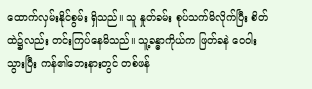ထောက်လှမ်းနိုင်စွမ်း ရှိသည်။ သူ နှုတ်ခမ်း စုပ်သက်မိလိုက်ပြီး စိတ်ထဲ၌လည်း တင်းကြပ်နေမိသည်။ သူ့ခန္ဓာကိုယ်က ဖြတ်ခနဲ ဝေဝါးသွားပြီး ကန်၏ဘေးနားတွင် တစ်ဖန်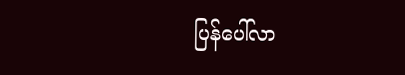ပြန်ပေါ်လာ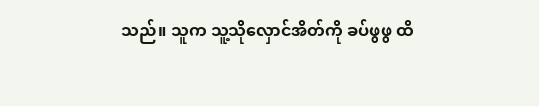သည်။ သူက သူ့သိုလှောင်အိတ်ကို ခပ်ဖွဖွ ထိ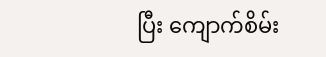ပြီး ကျောက်စိမ်း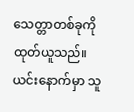သေတ္တာတစ်ခုကို ထုတ်ယူသည်။ ယင်းနောက်မှာ သူ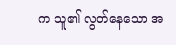က သူ၏ လွတ်နေသော အ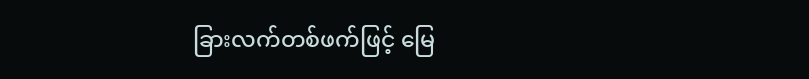ခြားလက်တစ်ဖက်ဖြင့် မြေ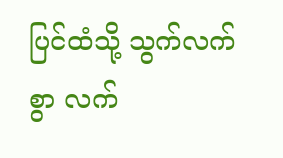ပြင်ထံသို့ သွက်လက်စွာ လက်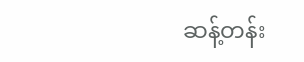ဆန့်တန်း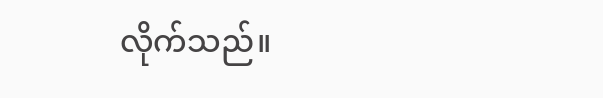လိုက်သည်။